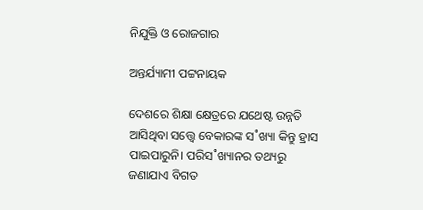ନିଯୁକ୍ତି ଓ ରୋଜଗାର

ଅନ୍ତର୍ଯ୍ୟାମୀ ପଟ୍ଟନାୟକ

ଦେଶରେ ଶିକ୍ଷା କ୍ଷେତ୍ରରେ ଯଥେଷ୍ଟ ଉନ୍ନତି ଆସିଥିବା ସତ୍ତ୍ବେ ବେକାରଙ୍କ ସ˚ଖ୍ୟା କିନ୍ତୁ ହ୍ରାସ ପାଇପାରୁନି। ପରିସ˚ଖ୍ୟାନର ତଥ୍ୟରୁ ଜଣାଯାଏ ବିଗତ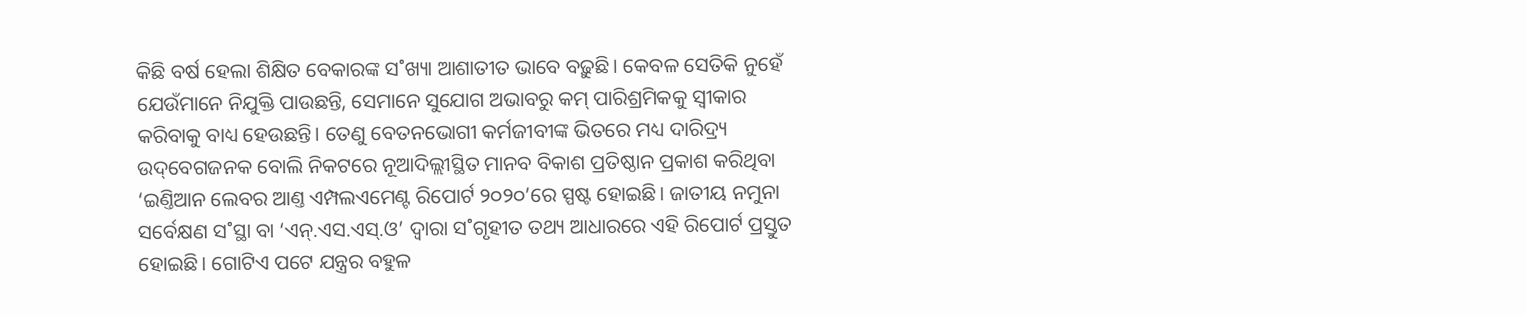କିଛି ବର୍ଷ ହେଲା ଶିକ୍ଷିତ ବେକାରଙ୍କ ସ˚ଖ୍ୟା ଆଶାତୀତ ଭାବେ ବଢ଼ୁଛି। କେବଳ ସେତିକି ନୁହେଁ ଯେଉଁମାନେ ନିଯୁକ୍ତି ପାଉଛନ୍ତି, ସେମାନେ ସୁଯୋଗ ଅଭାବରୁ କମ୍‌ ପାରିଶ୍ରମିକକୁ ସ୍ବୀକାର କରିବାକୁ ବାଧ୍ୟ ହେଉଛନ୍ତି। ତେଣୁ ବେତନଭୋଗୀ କର୍ମଜୀବୀଙ୍କ ଭିତରେ ମଧ୍ୟ ଦାରିଦ୍ର୍ୟ ଉଦ୍‌ବେଗଜନକ ବୋଲି ନିକଟରେ ନୂଆଦିଲ୍ଲୀସ୍ଥିତ ମାନବ ବିକାଶ ପ୍ରତିଷ୍ଠାନ ପ୍ରକାଶ କରିଥିବା ‘ଇଣ୍ତିଆନ ଲେବର ଆଣ୍ତ ଏମ୍ପଲଏମେଣ୍ଟ ରିପୋର୍ଟ ୨୦୨୦’ରେ ସ୍ପଷ୍ଟ ହୋଇଛି। ଜାତୀୟ ନମୁନା ସର୍ବେକ୍ଷଣ ସ˚ସ୍ଥା ବା ‘ଏନ୍‌.ଏସ.ଏସ୍‌.ଓ’ ଦ୍ବାରା ସ˚ଗୃହୀତ ତଥ୍ୟ ଆଧାରରେ ଏହି ରିପୋର୍ଟ ପ୍ରସ୍ତୁତ ହୋଇଛି। ଗୋଟିଏ ପଟେ ଯନ୍ତ୍ରର ବହୁଳ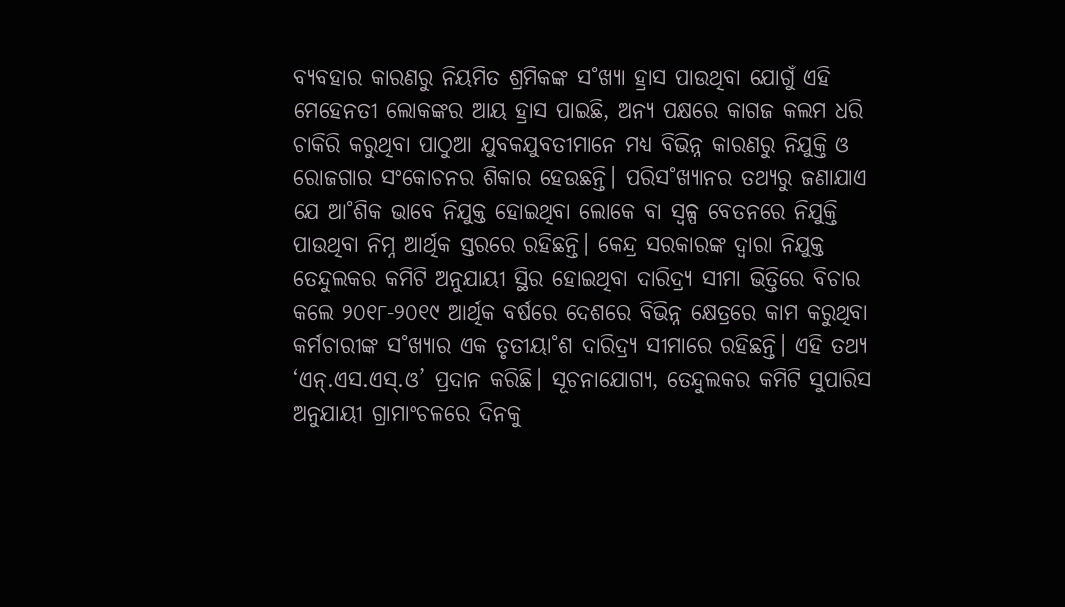ବ୍ୟବହାର କାରଣରୁ ନିୟମିତ ଶ୍ରମିକଙ୍କ ସ˚ଖ୍ୟା ହ୍ରାସ ପାଉଥିବା ଯୋଗୁଁ ଏହି ମେହେନତୀ ଲୋକଙ୍କର ଆୟ ହ୍ରାସ ପାଇଛି, ଅନ୍ୟ ପକ୍ଷରେ କାଗଜ କଲମ ଧରି ଚାକିରି କରୁଥିବା ପାଠୁଆ ଯୁବକଯୁବତୀମାନେ ମଧ୍ୟ ବିଭିନ୍ନ କାରଣରୁ ନିଯୁକ୍ତି ଓ ରୋଜଗାର ସଂକୋଚନର ଶିକାର ହେଉଛନ୍ତି। ପରିସ˚ଖ୍ୟାନର ତଥ୍ୟରୁ ଜଣାଯାଏ ଯେ ଆ˚ଶିକ ଭାବେ ନିଯୁକ୍ତ ହୋଇଥିବା ଲୋକେ ବା ସ୍ବଳ୍ପ ବେତନରେ ନିଯୁକ୍ତି ପାଉଥିବା ନିମ୍ନ ଆର୍ଥିକ ସ୍ତରରେ ରହିଛନ୍ତି। କେନ୍ଦ୍ର ସରକାରଙ୍କ ଦ୍ବାରା ନିଯୁକ୍ତ ତେନ୍ଦୁଲକର କମିଟି ଅନୁଯାୟୀ ସ୍ଥିର ହୋଇଥିବା ଦାରିଦ୍ର୍ୟ ସୀମା ଭିତ୍ତିରେ ବିଚାର କଲେ ୨୦୧୮-୨୦୧୯ ଆର୍ଥିକ ବର୍ଷରେ ଦେଶରେ ବିଭିନ୍ନ କ୍ଷେତ୍ରରେ କାମ କରୁଥିବା କର୍ମଚାରୀଙ୍କ ସ˚ଖ୍ୟାର ଏକ ତୃତୀୟା˚ଶ ଦାରିଦ୍ର୍ୟ ସୀମାରେ ରହିଛନ୍ତି। ଏହି ତଥ୍ୟ ‘ଏନ୍‌.ଏସ.ଏସ୍‌.ଓ’ ପ୍ରଦାନ କରିଛି। ସୂଚନାଯୋଗ୍ୟ, ତେନ୍ଦୁଲକର କମିଟି ସୁପାରିସ ଅନୁଯାୟୀ ଗ୍ରାମାଂଚଳରେ ଦିନକୁ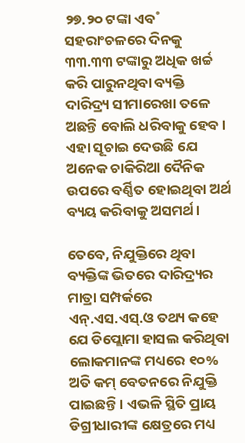୨୭.୨୦ ଟଙ୍କା ଏବ˚ ସହରାଂଚଳରେ ଦିନକୁ ୩୩.୩୩ ଟଙ୍କାରୁ ଅଧିକ ଖର୍ଚ୍ଚ କରି ପାରୁନଥିବା ବ୍ୟକ୍ତି ଦାରିଦ୍ର୍ୟ ସୀମାରେଖା ତଳେ ଅଛନ୍ତି ବୋଲି ଧରିବାକୁ ହେବ। ଏହା ସୂଚାଇ ଦେଉଛି ଯେ ଅନେକ ଚାକିରିଆ ଦୈନିକ ଉପରେ ବର୍ଣ୍ଣିତ ହୋଇଥିବା ଅର୍ଥ ବ୍ୟୟ କରିବାକୁ ଅସମର୍ଥ।

ତେବେ, ନିଯୁକ୍ତିରେ ଥିବା ବ୍ୟକ୍ତିଙ୍କ ଭିତରେ ଦାରିଦ୍ର୍ୟର ମାତ୍ରା ସମ୍ପର୍କରେ ଏନ୍‌.ଏସ.ଏସ୍‌.ଓ ତଥ୍ୟ କହେ ଯେ ଡିପ୍ଲୋମା ହାସଲ କରିଥିବା ଲୋକମାନଙ୍କ ମଧ୍ୟରେ ୧୦% ଅତି କମ୍‌ ବେତନରେ ନିଯୁକ୍ତି ପାଇଛନ୍ତି। ଏଭଳି ସ୍ଥିତି ପ୍ରାୟ ଡିଗ୍ରୀଧାରୀଙ୍କ କ୍ଷେତ୍ରରେ ମଧ୍ୟ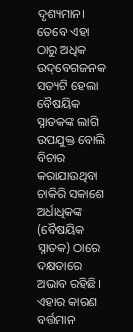ଦୃଶ୍ୟମାନ। ତେବେ ଏହା ଠାରୁ ଅଧିକ ଉଦ୍‌ବେଗଜନକ ସତ୍ୟଟି ହେଲା ବୈଷୟିକ ସ୍ନାତକଙ୍କ ଲାଗି ଉପଯୁକ୍ତ ବୋଲି ବିଚାର କରାଯାଉଥିବା ଚାକିରି ସକାଶେ ଅର୍ଧାଧିକଙ୍କ (ବୈଷୟିକ ସ୍ନାତକ) ଠାରେ ଦକ୍ଷତାରେ ଅଭାବ ରହିଛି। ଏହାର କାରଣ ବର୍ତ୍ତମାନ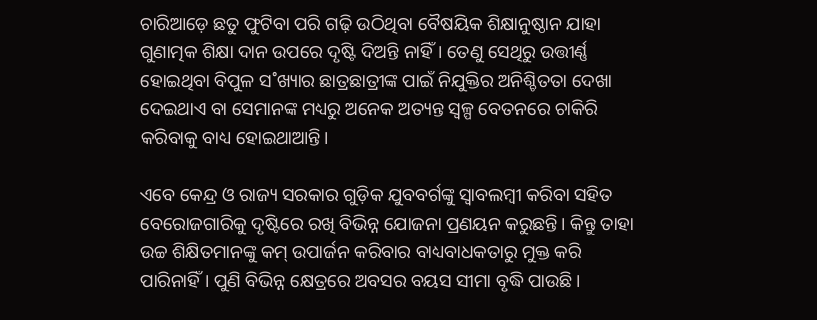ଚାରିଆଡ଼େ ଛତୁ ଫୁଟିବା ପରି ଗଢ଼ି ଉଠିଥିବା ବୈଷୟିକ ଶିକ୍ଷାନୁଷ୍ଠାନ ଯାହା ଗୁଣାତ୍ମକ ଶିକ୍ଷା ଦାନ ଉପରେ ଦୃଷ୍ଟି ଦିଅନ୍ତି ନାହିଁ। ତେଣୁ ସେଥିରୁ ଉତ୍ତୀର୍ଣ୍ଣ ହୋଇଥିବା ବିପୁଳ ସ˚ଖ୍ୟାର ଛାତ୍ରଛାତ୍ରୀଙ୍କ ପାଇଁ ନିଯୁକ୍ତିର ଅନିଶ୍ଚିତତା ଦେଖା ଦେଇଥାଏ ବା ସେମାନଙ୍କ ମଧ୍ୟରୁ ଅନେକ ଅତ୍ୟନ୍ତ ସ୍ବଳ୍ପ ବେତନରେ ଚାକିରି କରିବାକୁ ବାଧ୍ୟ ହୋଇଥାଆନ୍ତି।

ଏବେ କେନ୍ଦ୍ର ଓ ରାଜ୍ୟ ସରକାର ଗୁଡ଼ିକ ଯୁବବର୍ଗଙ୍କୁ ସ୍ବାବଲମ୍ବୀ କରିବା ସହିତ ବେରୋଜଗାରିକୁ ଦୃଷ୍ଟିରେ ରଖି ବିଭିନ୍ନ ଯୋଜନା ପ୍ରଣୟନ କରୁଛନ୍ତି। କିନ୍ତୁ ତାହା ଉଚ୍ଚ ଶିକ୍ଷିତମାନଙ୍କୁ କମ୍‌ ଉପାର୍ଜନ କରିବାର ବାଧ୍ୟବାଧକତାରୁ ମୁକ୍ତ କରି ପାରିନାହିଁ। ପୁଣି ବିଭିନ୍ନ କ୍ଷେତ୍ରରେ ଅବସର ବୟସ ସୀମା ବୃଦ୍ଧି ପାଉଛି।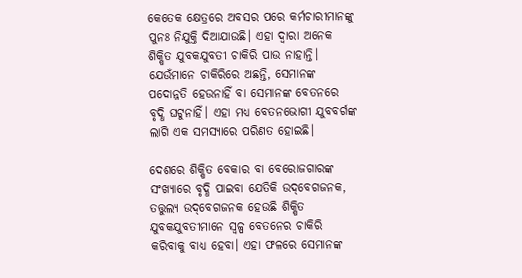କେତେକ କ୍ଷେତ୍ରରେ ଅବସର ପରେ କର୍ମଚାରୀମାନଙ୍କୁ ପୁନଃ ନିଯୁକ୍ତି ଦିଆଯାଉଛି। ଏହା ଦ୍ବାରା ଅନେକ ଶିକ୍ଷିତ ଯୁବକଯୁବତୀ ଚାକିରି ପାଉ ନାହାନ୍ତି। ଯେଉଁମାନେ ଚାକିରିରେ ଅଛନ୍ତି, ସେମାନଙ୍କ ପଦୋନ୍ନତି ହେଉନାହିଁ ବା ସେମାନଙ୍କ ବେତନରେ ବୃଦ୍ଧି ଘଟୁନାହିଁ। ଏହା ମଧ୍ୟ ବେତନଭୋଗୀ ଯୁବବର୍ଗଙ୍କ ଲାଗି ଏକ ସମସ୍ୟା‌ରେ ପରିଣତ ହୋଇଛି।

ଦେଶରେ ଶିକ୍ଷିତ ବେକାର ବା ବେରୋଜଗାରଙ୍କ ସଂଖ୍ୟାରେ ବୃଦ୍ଧି ପାଇବା ଯେତିକି ଉଦ୍‌ବେଗଜନକ, ତତ୍ତୁଲ୍ୟ ଉଦ୍‌ବେଗଜନକ ହେଉଛି ଶିକ୍ଷିତ ଯୁବକଯୁବତୀମାନେ ସ୍ବଳ୍ପ ବେତନ‌େର ଚାକିରି କରିବାକୁ ବାଧ୍ୟ ହେବା। ଏହା ଫଳରେ ସେମାନଙ୍କ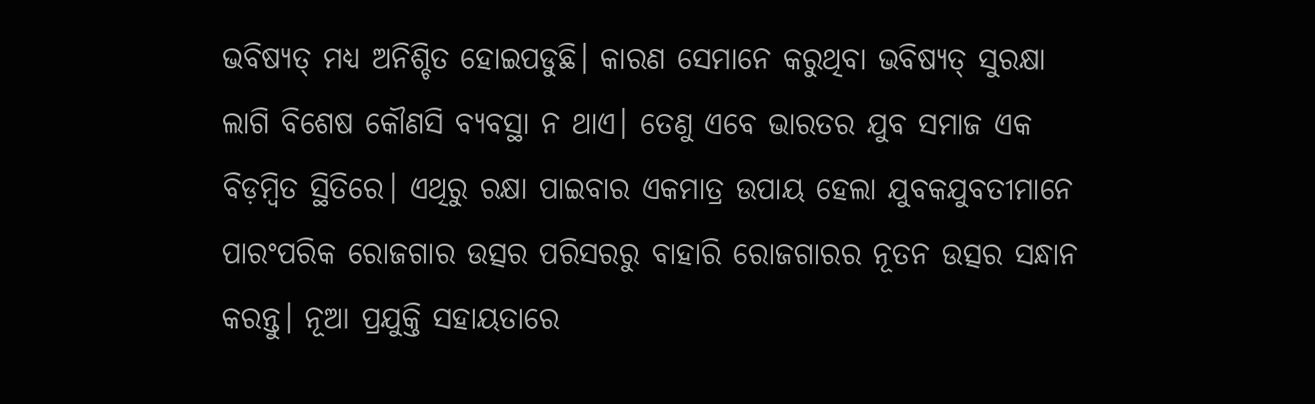ଭବି‌ଷ୍ୟତ୍‌ ମଧ୍ୟ ଅନିଶ୍ଚିତ ହୋଇପଡୁଛି। କାରଣ ସେମାନେ କରୁଥିବା ଭବି‌ଷ୍ୟତ୍ ସୁରକ୍ଷା ଲାଗି ବିଶେଷ କୌଣସି ବ୍ୟବସ୍ଥା ନ ଥାଏ। ତେଣୁ ଏବେ ଭାରତର ଯୁବ ସମାଜ ଏକ ବିଡ଼ମ୍ବିତ ସ୍ଥିତିରେ। ଏଥିରୁ ରକ୍ଷା ପାଇବାର ଏକମାତ୍ର ଉପାୟ ହେଲା ଯୁବକଯୁବତୀମାନେ ପାରଂପରିକ ରୋଜଗାର ଉତ୍ସର ପରିସରରୁ ବାହାରି ରୋଜଗାରର ନୂତନ ଉତ୍ସର ସନ୍ଧାନ କରନ୍ତୁ। ନୂଆ ପ୍ରଯୁକ୍ତି ସହାୟତାରେ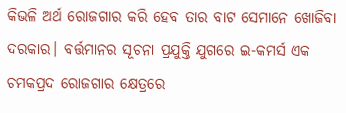କିଭଳି ଅର୍ଥ ରୋଜଗାର କରି ହେବ ତାର ବାଟ ସେମାନେ ଖୋଜିବା ଦରକାର। ବର୍ତ୍ତମାନର ସୂଚନା ପ୍ରଯୁକ୍ତି ଯୁଗରେ ଇ-କମର୍ସ ଏକ ଚମକପ୍ରଦ ରୋଜଗାର କ୍ଷେତ୍ରରେ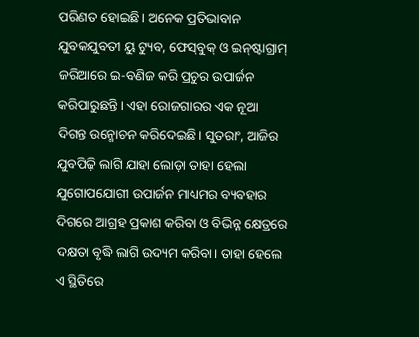ପରିଣତ ହୋଇଛି। ଅନେକ ପ୍ରତିଭାବାନ ଯୁବକଯୁବତୀ ୟୁ ଟ୍ୟୁବ, ଫେସ୍‌ବୁକ୍‌ ଓ ଇନ୍‌ଷ୍ଟାଗ୍ରାମ୍‌ ଜରିଆରେ ଇ-ବଣିଜ କରି ପ୍ରଚୁର ଉପାର୍ଜନ କରିପାରୁଛନ୍ତି। ଏହା ରୋଜଗାରର ଏକ ନୂଆ ଦିଗନ୍ତ ଉନ୍ମୋଚନ କରିଦେଇଛି। ସୁତରାଂ, ଆଜିର ଯୁବପିଢ଼ି ଲାଗି ଯାହା ଲୋଡ଼ା ତାହା ହେଲା ଯୁଗୋପଯୋଗୀ ଉପାର୍ଜନ ମାଧ୍ୟମର ବ୍ୟବହାର ଦିଗରେ ଆଗ୍ରହ ପ୍ରକାଶ କରିବା ଓ ବିଭିନ୍ନ କ୍ଷେତ୍ରରେ ଦକ୍ଷତା ବୃଦ୍ଧି ଲାଗି ଉଦ୍ୟମ କରିବା। ତାହା ହେଲେ ଏ ସ୍ଥିତିରେ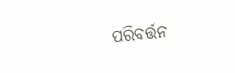ପରିବର୍ତ୍ତନ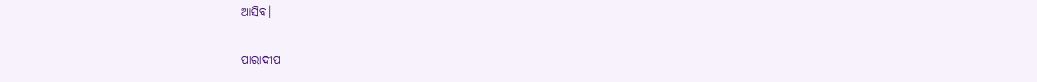ଆସିବ।

ପାରାଦୀପ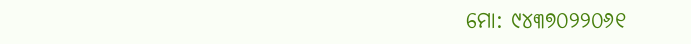ମୋ: ୯୪୩୭୦୨୨୦୬୧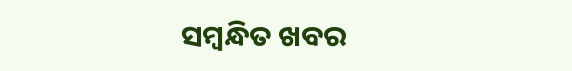ସମ୍ବନ୍ଧିତ ଖବର